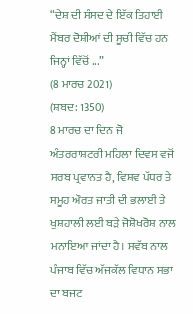“ਦੇਸ਼ ਦੀ ਸੰਸਦ ਦੇ ਇੱਕ ਤਿਹਾਈ ਮੈਂਬਰ ਦੋਸ਼ੀਆਂ ਦੀ ਸੂਚੀ ਵਿੱਚ ਹਨ ਜਿਨ੍ਹਾਂ ਵਿੱਚੋਂ ...”
(8 ਮਾਰਚ 2021)
(ਸ਼ਬਦ: 1350)
8 ਮਾਰਚ ਦਾ ਦਿਨ ਜੋ ਅੰਤਰਰਾਸ਼ਟਰੀ ਮਹਿਲਾ ਦਿਵਸ ਵਜੋਂ ਸਰਬ ਪ੍ਰਵਾਨਤ ਹੈ, ਵਿਸ਼ਵ ਪੱਧਰ ਤੇ ਸਮੂਹ ਔਰਤ ਜਾਤੀ ਦੀ ਭਲਾਈ ਤੇ ਖੁਸ਼ਹਾਲੀ ਲਈ ਬੜੇ ਜੋਸ਼ੋਖਰੋਸ਼ ਨਾਲ ਮਨਾਇਆ ਜਾਂਦਾ ਹੈ। ਸਵੱਬ ਨਾਲ ਪੰਜਾਬ ਵਿੱਚ ਅੱਜਕੱਲ ਵਿਧਾਨ ਸਭਾ ਦਾ ਬਜਟ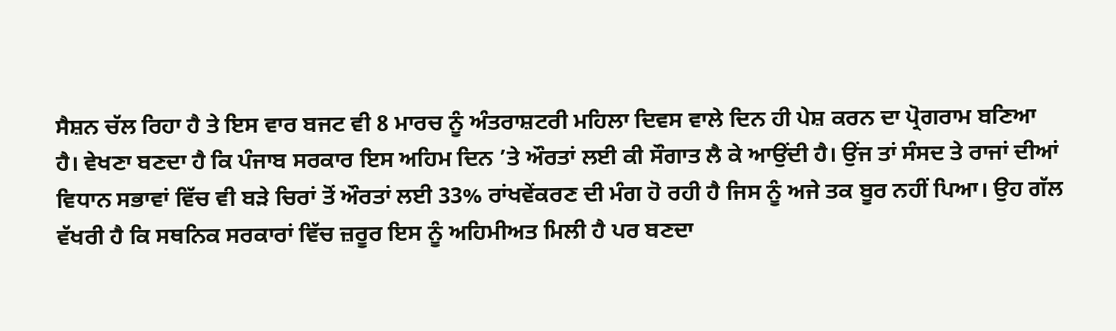ਸੈਸ਼ਨ ਚੱਲ ਰਿਹਾ ਹੈ ਤੇ ਇਸ ਵਾਰ ਬਜਟ ਵੀ 8 ਮਾਰਚ ਨੂੰ ਅੰਤਰਾਸ਼ਟਰੀ ਮਹਿਲਾ ਦਿਵਸ ਵਾਲੇ ਦਿਨ ਹੀ ਪੇਸ਼ ਕਰਨ ਦਾ ਪ੍ਰੋਗਰਾਮ ਬਣਿਆ ਹੈ। ਵੇਖਣਾ ਬਣਦਾ ਹੈ ਕਿ ਪੰਜਾਬ ਸਰਕਾਰ ਇਸ ਅਹਿਮ ਦਿਨ ’ਤੇ ਔਰਤਾਂ ਲਈ ਕੀ ਸੌਗਾਤ ਲੈ ਕੇ ਆਉਂਦੀ ਹੈ। ਉਂਜ ਤਾਂ ਸੰਸਦ ਤੇ ਰਾਜਾਂ ਦੀਆਂ ਵਿਧਾਨ ਸਭਾਵਾਂ ਵਿੱਚ ਵੀ ਬੜੇ ਚਿਰਾਂ ਤੋਂ ਔਰਤਾਂ ਲਈ 33% ਰਾਂਖਵੇਂਕਰਣ ਦੀ ਮੰਗ ਹੋ ਰਹੀ ਹੈ ਜਿਸ ਨੂੰ ਅਜੇ ਤਕ ਬੂਰ ਨਹੀਂ ਪਿਆ। ਉਹ ਗੱਲ ਵੱਖਰੀ ਹੈ ਕਿ ਸਥਨਿਕ ਸਰਕਾਰਾਂ ਵਿੱਚ ਜ਼ਰੂਰ ਇਸ ਨੂੰ ਅਹਿਮੀਅਤ ਮਿਲੀ ਹੈ ਪਰ ਬਣਦਾ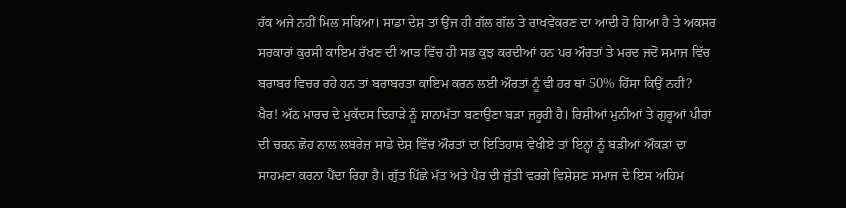ਹੱਕ ਅਜੇ ਨਹੀਂ ਮਿਲ ਸਕਿਆ। ਸਾਡਾ ਦੇਸ਼ ਤਾਂ ਉਂਜ ਹੀ ਗੱਲ ਗੱਲ ਤੇ ਰਾਖਵੇਂਕਰਣ ਦਾ ਆਦੀ ਹੋ ਗਿਆ ਹੈ ਤੇ ਅਕਸਰ ਸਰਕਾਰਾਂ ਕੁਰਸੀ ਕਾਇਮ ਰੱਖਣ ਦੀ ਆੜ ਵਿੱਚ ਹੀ ਸਭ ਕੁਝ ਕਰਦੀਆਂ ਹਨ ਪਰ ਔਰਤਾਂ ਤੇ ਮਰਦ ਜਦੋਂ ਸਮਾਜ ਵਿੱਚ ਬਰਾਬਰ ਵਿਚਰ ਰਹੇ ਹਨ ਤਾਂ ਬਰਾਬਰਤਾ ਕਾਇਮ ਕਰਨ ਲਈ ਔਰਤਾਂ ਨੂੰ ਵੀ ਹਰ ਥਾਂ 50% ਹਿੱਸਾ ਕਿਉਂ ਨਹੀਂ?
ਖੈਰ! ਅੱਠ ਮਾਰਚ ਦੇ ਮੁਕੱਦਸ ਦਿਹਾੜੇ ਨੂੰ ਸ਼ਾਨਾਮੱਤਾ ਬਣਾਉਣਾ ਬੜਾ ਜ਼ਰੂਰੀ ਹੈ। ਰਿਸ਼ੀਆਂ ਮੁਨੀਆਂ ਤੇ ਗੁਰੂਆਂ ਪੀਰਾਂ ਦੀ ਚਰਨ ਛੋਹ ਨਾਲ ਲਬਰੇਜ਼ ਸਾਡੇ ਦੇਸ਼ ਵਿੱਚ ਔਰਤਾਂ ਦਾ ਇਤਿਹਾਸ ਵੇਖੀਏ ਤਾਂ ਇਨ੍ਹਾਂ ਨੂੰ ਬੜੀਆਂ ਔਕੜਾਂ ਦਾ ਸਾਹਮਣਾ ਕਰਨਾ ਪੈਂਦਾ ਰਿਹਾ ਹੈ। ਗੁੱਤ ਪਿੱਛੇ ਮੱਤ ਅਤੇ ਪੈਰ ਦੀ ਜੁੱਤੀ ਵਰਗੇ ਵਿਸ਼ੇਸ਼ਣ ਸਮਾਜ ਦੇ ਇਸ ਅਹਿਮ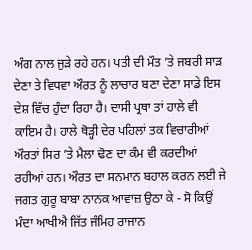ਅੰਗ ਨਾਲ ਜੁੜੇ ਰਹੇ ਹਨ। ਪਤੀ ਦੀ ਮੌਤ ’ਤੇ ਜਬਰੀ ਸਾੜ ਦੇਣਾ ਤੇ ਵਿਧਵਾ ਔਰਤ ਨੂੰ ਲਾਚਾਰ ਬਣਾ ਦੇਣਾ ਸਾਡੇ ਇਸ ਦੇਸ਼ ਵਿੱਚ ਹੁੰਦਾ ਰਿਹਾ ਹੈ। ਦਾਸੀ ਪ੍ਰਥਾ ਤਾਂ ਹਾਲੇ ਵੀ ਕਾਇਮ ਹੈ। ਹਾਲੇ ਥੋੜ੍ਹੀ ਦੇਰ ਪਹਿਲਾਂ ਤਕ ਵਿਚਾਰੀਆਂ ਔਰਤਾਂ ਸਿਰ ’ਤੇ ਮੈਲਾ ਢੋਣ ਦਾ ਕੰਮ ਵੀ ਕਰਦੀਆਂ ਰਹੀਆਂ ਹਨ। ਔਰਤ ਦਾ ਸਨਮਾਨ ਬਹਾਲ ਕਰਨ ਲਈ ਜੇ ਜਗਤ ਗੁਰੂ ਬਾਬਾ ਨਾਨਕ ਆਵਾਜ਼ ਉਠਾ ਕੇ - ਸੋ ਕਿਉਂ ਮੰਦਾ ਆਖੀਐ ਜਿੱਤ ਜੰਮਿਹ ਰਾਜਾਨ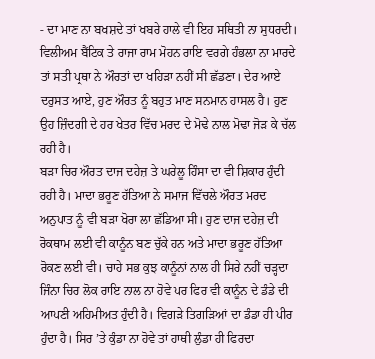- ਦਾ ਮਾਣ ਨਾ ਬਖਸ਼ਦੇ ਤਾਂ ਖਬਰੇ ਹਾਲੇ ਵੀ ਇਹ ਸਥਿਤੀ ਨਾ ਸੁਧਰਦੀ। ਵਿਲੀਅਮ ਬੈਂਟਿਕ ਤੇ ਰਾਜਾ ਰਾਮ ਮੋਹਨ ਰਾਇ ਵਰਗੇ ਹੰਭਲਾ ਨਾ ਮਾਰਦੇ ਤਾਂ ਸਤੀ ਪ੍ਰਥਾ ਨੇ ਔਰਤਾਂ ਦਾ ਖਹਿੜਾ ਨਹੀਂ ਸੀ ਛੱਡਣਾ। ਦੇਰ ਆਏ ਦਰੁਸਤ ਆਏ, ਹੁਣ ਔਰਤ ਨੂੰ ਬਹੁਤ ਮਾਣ ਸਨਮਾਨ ਹਾਸਲ ਹੈ। ਹੁਣ ਉਹ ਜ਼ਿੰਦਗੀ ਦੇ ਹਰ ਖੇਤਰ ਵਿੱਚ ਮਰਦ ਦੇ ਮੋਢੇ ਨਾਲ ਮੋਢਾ ਜੋੜ ਕੇ ਚੱਲ ਰਹੀ ਹੈ।
ਬੜਾ ਚਿਰ ਔਰਤ ਦਾਜ ਦਹੇਜ਼ ਤੇ ਘਰੇਲੂ ਹਿੰਸਾ ਦਾ ਵੀ ਸ਼ਿਕਾਰ ਹੁੰਦੀ ਰਹੀ ਹੈ। ਮਾਦਾ ਭਰੂਣ ਹੱਤਿਆ ਨੇ ਸਮਾਜ ਵਿੱਚਲੇ ਔਰਤ ਮਰਦ ਅਨੁਪਾਤ ਨੂੰ ਵੀ ਬੜਾ ਖੋਰਾ ਲਾ ਛੱਡਿਆ ਸੀ। ਹੁਣ ਦਾਜ ਦਹੇਜ਼ ਦੀ ਰੋਕਥਾਮ ਲਈ ਵੀ ਕਾਨੂੰਨ ਬਣ ਚੁੱਕੇ ਹਨ ਅਤੇ ਮਾਦਾ ਭਰੂਣ ਹੱਤਿਆ ਰੋਕਣ ਲਈ ਵੀ। ਚਾਹੇ ਸਭ ਕੁਝ ਕਾਨੂੰਨਾਂ ਨਾਲ ਹੀ ਸਿਰੇ ਨਹੀਂ ਚੜ੍ਹਦਾ ਜਿੰਨਾ ਚਿਰ ਲੋਕ ਰਾਇ ਨਾਲ ਨਾ ਹੋਵੇ ਪਰ ਫਿਰ ਵੀ ਕਾਨੂੰਨ ਦੇ ਡੰਡੇ ਦੀ ਆਪਣੀ ਅਹਿਮੀਅਤ ਹੁੰਦੀ ਹੈ। ਵਿਗੜੇ ਤਿਗੜਿਆਂ ਦਾ ਡੰਡਾ ਹੀ ਪੀਰ ਹੁੰਦਾ ਹੈ। ਸਿਰ ’ਤੇ ਕੁੰਡਾ ਨਾ ਹੋਵੇ ਤਾਂ ਹਾਥੀ ਲੁੰਡਾ ਹੀ ਫਿਰਦਾ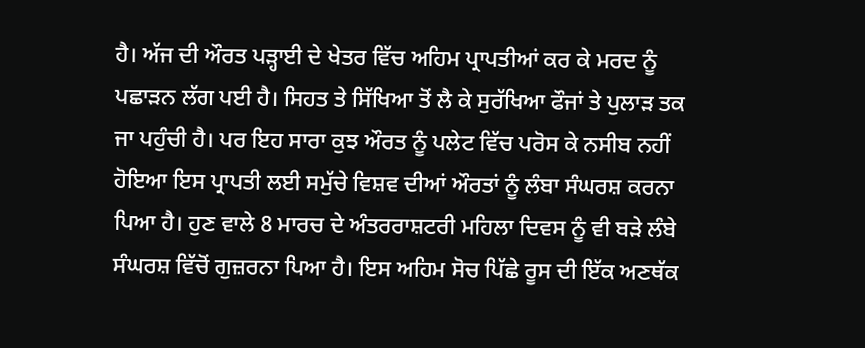ਹੈ। ਅੱਜ ਦੀ ਔਰਤ ਪੜ੍ਹਾਈ ਦੇ ਖੇਤਰ ਵਿੱਚ ਅਹਿਮ ਪ੍ਰਾਪਤੀਆਂ ਕਰ ਕੇ ਮਰਦ ਨੂੰ ਪਛਾੜਨ ਲੱਗ ਪਈ ਹੈ। ਸਿਹਤ ਤੇ ਸਿੱਖਿਆ ਤੋਂ ਲੈ ਕੇ ਸੁਰੱਖਿਆ ਫੌਜਾਂ ਤੇ ਪੁਲਾੜ ਤਕ ਜਾ ਪਹੁੰਚੀ ਹੈ। ਪਰ ਇਹ ਸਾਰਾ ਕੁਝ ਔਰਤ ਨੂੰ ਪਲੇਟ ਵਿੱਚ ਪਰੋਸ ਕੇ ਨਸੀਬ ਨਹੀਂ ਹੋਇਆ ਇਸ ਪ੍ਰਾਪਤੀ ਲਈ ਸਮੁੱਚੇ ਵਿਸ਼ਵ ਦੀਆਂ ਔਰਤਾਂ ਨੂੰ ਲੰਬਾ ਸੰਘਰਸ਼ ਕਰਨਾ ਪਿਆ ਹੈ। ਹੁਣ ਵਾਲੇ 8 ਮਾਰਚ ਦੇ ਅੰਤਰਰਾਸ਼ਟਰੀ ਮਹਿਲਾ ਦਿਵਸ ਨੂੰ ਵੀ ਬੜੇ ਲੰਬੇ ਸੰਘਰਸ਼ ਵਿੱਚੋਂ ਗੁਜ਼ਰਨਾ ਪਿਆ ਹੈ। ਇਸ ਅਹਿਮ ਸੋਚ ਪਿੱਛੇ ਰੂਸ ਦੀ ਇੱਕ ਅਣਥੱਕ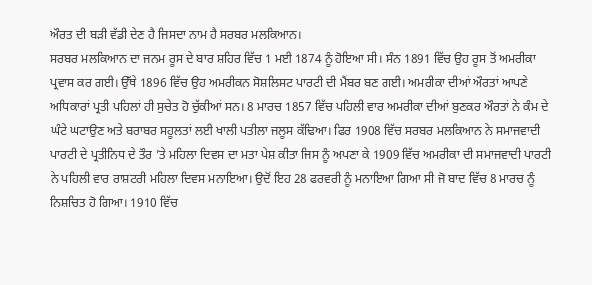ਔਰਤ ਦੀ ਬੜੀ ਵੱਡੀ ਦੇਣ ਹੈ ਜਿਸਦਾ ਨਾਮ ਹੈ ਸਰਬਰ ਮਲਕਿਆਨ।
ਸਰਬਰ ਮਲਕਿਆਨ ਦਾ ਜਨਮ ਰੂਸ ਦੇ ਬਾਰ ਸ਼ਹਿਰ ਵਿੱਚ 1 ਮਈ 1874 ਨੂੰ ਹੋਇਆ ਸੀ। ਸੰਨ 1891 ਵਿੱਚ ਉਹ ਰੂਸ ਤੋਂ ਅਮਰੀਕਾ ਪ੍ਰਵਾਸ ਕਰ ਗਈ। ਉੱਥੇ 1896 ਵਿੱਚ ਉਹ ਅਮਰੀਕਨ ਸੋਸ਼ਲਿਸਟ ਪਾਰਟੀ ਦੀ ਮੈਂਬਰ ਬਣ ਗਈ। ਅਮਰੀਕਾ ਦੀਆਂ ਔਰਤਾਂ ਆਪਣੇ ਅਧਿਕਾਰਾਂ ਪ੍ਰਤੀ ਪਹਿਲਾਂ ਹੀ ਸੁਚੇਤ ਹੋ ਚੁੱਕੀਆਂ ਸਨ। 8 ਮਾਰਚ 1857 ਵਿੱਚ ਪਹਿਲੀ ਵਾਰ ਅਮਰੀਕਾ ਦੀਆਂ ਬੁਣਕਰ ਔਰਤਾਂ ਨੇ ਕੰਮ ਦੇ ਘੰਟੇ ਘਟਾਉਣ ਅਤੇ ਬਰਾਬਰ ਸਹੂਲਤਾਂ ਲਈ ਖਾਲੀ ਪਤੀਲਾ ਜਲੂਸ ਕੱਢਿਆ। ਫਿਰ 1908 ਵਿੱਚ ਸਰਬਰ ਮਲਕਿਆਨ ਨੇ ਸਮਾਜਵਾਦੀ ਪਾਰਟੀ ਦੇ ਪ੍ਰਤੀਨਿਧ ਦੇ ਤੌਰ ’ਤੇ ਮਹਿਲਾ ਦਿਵਸ ਦਾ ਮਤਾ ਪੇਸ਼ ਕੀਤਾ ਜਿਸ ਨੂੰ ਅਪਣਾ ਕੇ 1909 ਵਿੱਚ ਅਮਰੀਕਾ ਦੀ ਸਮਾਜਵਾਦੀ ਪਾਰਟੀ ਨੇ ਪਹਿਲੀ ਵਾਰ ਰਾਸ਼ਟਰੀ ਮਹਿਲਾ ਦਿਵਸ ਮਨਾਇਆ। ਉਦੋਂ ਇਹ 28 ਫਰਵਰੀ ਨੂੰ ਮਨਾਇਆ ਗਿਆ ਸੀ ਜੋ ਬਾਦ ਵਿੱਚ 8 ਮਾਰਚ ਨੂੰ ਨਿਸ਼ਚਿਤ ਹੋ ਗਿਆ। 1910 ਵਿੱਚ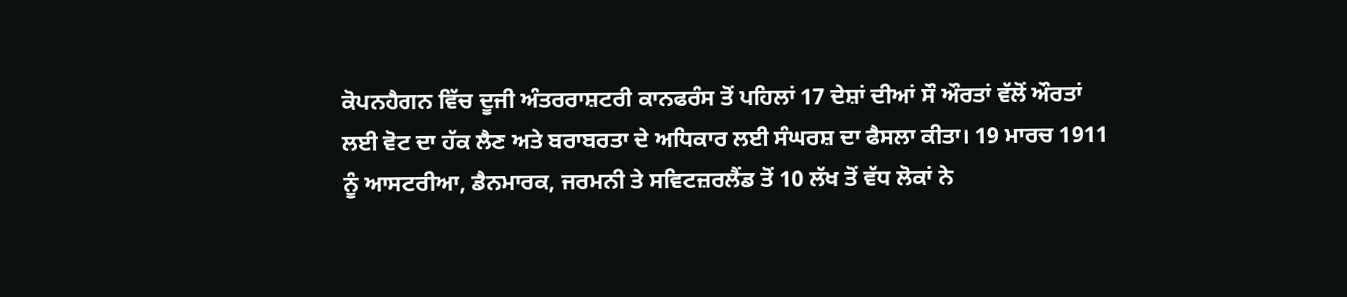ਕੋਪਨਹੈਗਨ ਵਿੱਚ ਦੂਜੀ ਅੰਤਰਰਾਸ਼ਟਰੀ ਕਾਨਫਰੰਸ ਤੋਂ ਪਹਿਲਾਂ 17 ਦੇਸ਼ਾਂ ਦੀਆਂ ਸੌ ਔਰਤਾਂ ਵੱਲੋਂ ਔਰਤਾਂ ਲਈ ਵੋਟ ਦਾ ਹੱਕ ਲੈਣ ਅਤੇ ਬਰਾਬਰਤਾ ਦੇ ਅਧਿਕਾਰ ਲਈ ਸੰਘਰਸ਼ ਦਾ ਫੈਸਲਾ ਕੀਤਾ। 19 ਮਾਰਚ 1911 ਨੂੰ ਆਸਟਰੀਆ, ਡੈਨਮਾਰਕ, ਜਰਮਨੀ ਤੇ ਸਵਿਟਜ਼ਰਲੈਂਡ ਤੋਂ 10 ਲੱਖ ਤੋਂ ਵੱਧ ਲੋਕਾਂ ਨੇ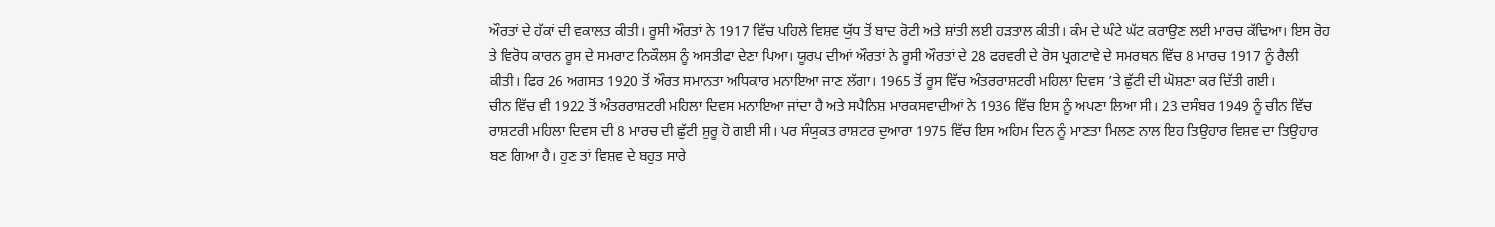ਔਰਤਾਂ ਦੇ ਹੱਕਾਂ ਦੀ ਵਕਾਲਤ ਕੀਤੀ। ਰੂਸੀ ਔਰਤਾਂ ਨੇ 1917 ਵਿੱਚ ਪਹਿਲੇ ਵਿਸ਼ਵ ਯੁੱਧ ਤੋਂ ਬਾਦ ਰੋਟੀ ਅਤੇ ਸ਼ਾਂਤੀ ਲਈ ਹੜਤਾਲ ਕੀਤੀ। ਕੰਮ ਦੇ ਘੰਟੇ ਘੱਟ ਕਰਾਉਣ ਲਈ ਮਾਰਚ ਕੱਢਿਆ। ਇਸ ਰੋਹ ਤੇ ਵਿਰੋਧ ਕਾਰਨ ਰੂਸ ਦੇ ਸਮਰਾਟ ਨਿਕੌਲਸ ਨੂੰ ਅਸਤੀਫਾ ਦੇਣਾ ਪਿਆ। ਯੂਰਪ ਦੀਆਂ ਔਰਤਾਂ ਨੇ ਰੂਸੀ ਔਰਤਾਂ ਦੇ 28 ਫਰਵਰੀ ਦੇ ਰੋਸ ਪ੍ਰਗਟਾਵੇ ਦੇ ਸਮਰਥਨ ਵਿੱਚ 8 ਮਾਰਚ 1917 ਨੂੰ ਰੈਲੀ ਕੀਤੀ। ਫਿਰ 26 ਅਗਸਤ 1920 ਤੋਂ ਔਰਤ ਸਮਾਨਤਾ ਅਧਿਕਾਰ ਮਨਾਇਆ ਜਾਣ ਲੱਗਾ। 1965 ਤੋਂ ਰੂਸ ਵਿੱਚ ਅੰਤਰਰਾਸ਼ਟਰੀ ਮਹਿਲਾ ਦਿਵਸ ’ਤੇ ਛੁੱਟੀ ਦੀ ਘੋਸ਼ਣਾ ਕਰ ਦਿੱਤੀ ਗਈ।
ਚੀਨ ਵਿੱਚ ਵੀ 1922 ਤੋਂ ਅੰਤਰਰਾਸ਼ਟਰੀ ਮਹਿਲਾ ਦਿਵਸ ਮਨਾਇਆ ਜਾਂਦਾ ਹੈ ਅਤੇ ਸਪੈਨਿਸ਼ ਮਾਰਕਸਵਾਦੀਆਂ ਨੇ 1936 ਵਿੱਚ ਇਸ ਨੂੰ ਅਪਣਾ ਲਿਆ ਸੀ। 23 ਦਸੰਬਰ 1949 ਨੂੰ ਚੀਨ ਵਿੱਚ ਰਾਸ਼ਟਰੀ ਮਹਿਲਾ ਦਿਵਸ ਦੀ 8 ਮਾਰਚ ਦੀ ਛੁੱਟੀ ਸ਼ੁਰੂ ਹੋ ਗਈ ਸੀ। ਪਰ ਸੰਯੁਕਤ ਰਾਸ਼ਟਰ ਦੁਆਰਾ 1975 ਵਿੱਚ ਇਸ ਅਹਿਮ ਦਿਨ ਨੂੰ ਮਾਣਤਾ ਮਿਲਣ ਨਾਲ ਇਹ ਤਿਉਹਾਰ ਵਿਸ਼ਵ ਦਾ ਤਿਉਹਾਰ ਬਣ ਗਿਆ ਹੈ। ਹੁਣ ਤਾਂ ਵਿਸ਼ਵ ਦੇ ਬਹੁਤ ਸਾਰੇ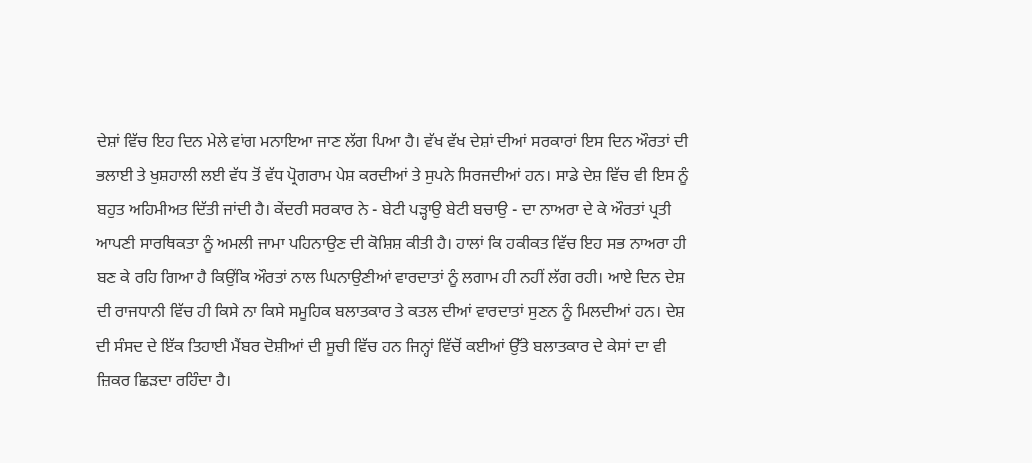ਦੇਸ਼ਾਂ ਵਿੱਚ ਇਹ ਦਿਨ ਮੇਲੇ ਵਾਂਗ ਮਨਾਇਆ ਜਾਣ ਲੱਗ ਪਿਆ ਹੈ। ਵੱਖ ਵੱਖ ਦੇਸ਼ਾਂ ਦੀਆਂ ਸਰਕਾਰਾਂ ਇਸ ਦਿਨ ਔਰਤਾਂ ਦੀ ਭਲਾਈ ਤੇ ਖੁਸ਼ਹਾਲੀ ਲਈ ਵੱਧ ਤੋਂ ਵੱਧ ਪ੍ਰੋਗਰਾਮ ਪੇਸ਼ ਕਰਦੀਆਂ ਤੇ ਸੁਪਨੇ ਸਿਰਜਦੀਆਂ ਹਨ। ਸਾਡੇ ਦੇਸ਼ ਵਿੱਚ ਵੀ ਇਸ ਨੂੰ ਬਹੁਤ ਅਹਿਮੀਅਤ ਦਿੱਤੀ ਜਾਂਦੀ ਹੈ। ਕੇਂਦਰੀ ਸਰਕਾਰ ਨੇ - ਬੇਟੀ ਪੜ੍ਹਾਉ ਬੇਟੀ ਬਚਾਉ - ਦਾ ਨਾਅਰਾ ਦੇ ਕੇ ਔਰਤਾਂ ਪ੍ਰਤੀ ਆਪਣੀ ਸਾਰਥਿਕਤਾ ਨੂੰ ਅਮਲੀ ਜਾਮਾ ਪਹਿਨਾਉਣ ਦੀ ਕੋਸ਼ਿਸ਼ ਕੀਤੀ ਹੈ। ਹਾਲਾਂ ਕਿ ਹਕੀਕਤ ਵਿੱਚ ਇਹ ਸਭ ਨਾਅਰਾ ਹੀ ਬਣ ਕੇ ਰਹਿ ਗਿਆ ਹੈ ਕਿਉਂਕਿ ਔਰਤਾਂ ਨਾਲ ਘਿਨਾਉਣੀਆਂ ਵਾਰਦਾਤਾਂ ਨੂੰ ਲਗਾਮ ਹੀ ਨਹੀਂ ਲੱਗ ਰਹੀ। ਆਏ ਦਿਨ ਦੇਸ਼ ਦੀ ਰਾਜਧਾਨੀ ਵਿੱਚ ਹੀ ਕਿਸੇ ਨਾ ਕਿਸੇ ਸਮੂਹਿਕ ਬਲਾਤਕਾਰ ਤੇ ਕਤਲ ਦੀਆਂ ਵਾਰਦਾਤਾਂ ਸੁਣਨ ਨੂੰ ਮਿਲਦੀਆਂ ਹਨ। ਦੇਸ਼ ਦੀ ਸੰਸਦ ਦੇ ਇੱਕ ਤਿਹਾਈ ਮੈਂਬਰ ਦੋਸ਼ੀਆਂ ਦੀ ਸੂਚੀ ਵਿੱਚ ਹਨ ਜਿਨ੍ਹਾਂ ਵਿੱਚੋਂ ਕਈਆਂ ਉੱਤੇ ਬਲਾਤਕਾਰ ਦੇ ਕੇਸਾਂ ਦਾ ਵੀ ਜ਼ਿਕਰ ਛਿੜਦਾ ਰਹਿੰਦਾ ਹੈ।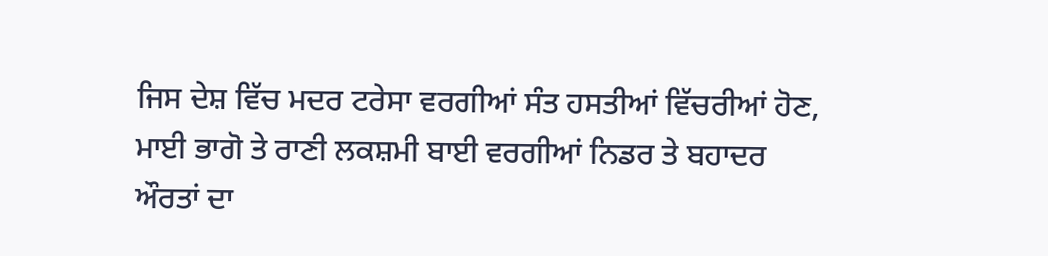ਜਿਸ ਦੇਸ਼ ਵਿੱਚ ਮਦਰ ਟਰੇਸਾ ਵਰਗੀਆਂ ਸੰਤ ਹਸਤੀਆਂ ਵਿੱਚਰੀਆਂ ਹੋਣ, ਮਾਈ ਭਾਗੋ ਤੇ ਰਾਣੀ ਲਕਸ਼ਮੀ ਬਾਈ ਵਰਗੀਆਂ ਨਿਡਰ ਤੇ ਬਹਾਦਰ ਔਰਤਾਂ ਦਾ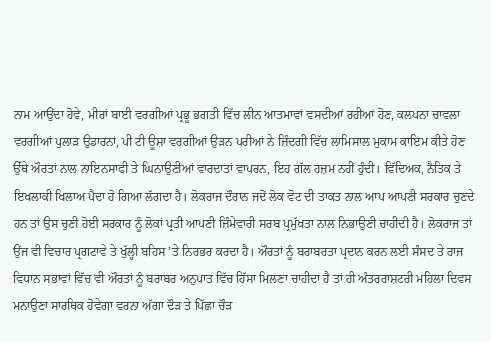ਨਾਮ ਆਉਂਦਾ ਹੋਵੇ, ਮੀਰਾਂ ਬਾਈ ਵਰਗੀਆਂ ਪ੍ਰਭੂ ਭਗਤੀ ਵਿੱਚ ਲੀਨ ਆਤਮਾਵਾਂ ਵਸਦੀਆਂ ਰਹੀਆਂ ਹੋਣ, ਕਲਪਨਾ ਚਾਵਲਾ ਵਰਗੀਆਂ ਪੁਲਾੜ ਉਡਾਰਨਾਂ, ਪੀ ਟੀ ਊਸ਼ਾ ਵਰਗੀਆਂ ਉੜਨ ਪਰੀਆਂ ਨੇ ਜ਼ਿੰਦਗੀ ਵਿੱਚ ਲਾਮਿਸਾਲ ਮੁਕਾਮ ਕਾਇਮ ਕੀਤੇ ਹੋਣ ਉੱਥੇ ਔਰਤਾਂ ਨਾਲ ਨਾਇਨਸਾਫੀ ਤੇ ਘਿਨਾਉਣੀਆਂ ਵਾਰਦਾਤਾਂ ਵਾਪਰਨ, ਇਹ ਗੱਲ ਹਜ਼ਮ ਨਹੀਂ ਹੁੰਦੀ। ਵਿੱਦਿਅਕ, ਨੈਤਿਕ ਤੇ ਇਖਲਾਕੀ ਖਿਲਾਅ ਪੈਦਾ ਹੋ ਗਿਆ ਲੱਗਦਾ ਹੈ। ਲੋਕਰਾਜ ਦੌਰਾਨ ਜਦੋਂ ਲੋਕ ਵੋਟ ਦੀ ਤਾਕਤ ਨਾਲ ਆਪ ਆਪਣੀ ਸਰਕਾਰ ਚੁਣਦੇ ਹਨ ਤਾਂ ਉਸ ਚੁਣੀ ਹੋਈ ਸਰਕਾਰ ਨੂੰ ਲੋਕਾਂ ਪ੍ਰਤੀ ਆਪਣੀ ਜ਼ਿੰਮੇਵਾਰੀ ਸਰਬ ਪ੍ਰਮੁੱਖਤਾ ਨਾਲ ਨਿਭਾਉਣੀ ਚਾਹੀਦੀ ਹੈ। ਲੋਕਰਾਜ ਤਾਂ ਉਂਜ ਵੀ ਵਿਚਾਰ ਪ੍ਰਗਟਾਵੇ ਤੇ ਖੁੱਲ੍ਹੀ ਬਹਿਸ ’ਤੇ ਨਿਰਭਰ ਕਰਦਾ ਹੈ। ਔਰਤਾਂ ਨੂੰ ਬਰਾਬਰਤਾ ਪ੍ਰਦਾਨ ਕਰਨ ਲਈ ਸੰਸਦ ਤੇ ਰਾਜ ਵਿਧਾਨ ਸਭਾਵਾਂ ਵਿੱਚ ਵੀ ਔਰਤਾਂ ਨੂੰ ਬਰਾਬਰ ਅਨੁਪਾਤ ਵਿੱਚ ਹਿੱਸਾ ਮਿਲਣਾ ਚਾਹੀਦਾ ਹੈ ਤਾਂ ਹੀ ਅੰਤਰਰਾਸ਼ਟਰੀ ਮਹਿਲਾ ਦਿਵਸ ਮਨਾਉਣਾ ਸਾਰਥਿਕ ਹੋਵੇਗਾ ਵਰਨਾ ਅੱਗਾ ਦੌੜ ਤੇ ਪਿੱਛਾ ਚੌੜ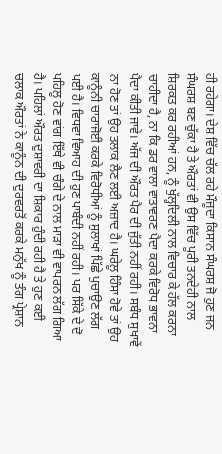ਹੀ ਰਹੇਗਾ। ਦੇਸ਼ ਵਿੱਚ ਚੱਲ ਰਹੇ ਮੌਜੂਦਾ ਕਿਸਾਨ ਸੰਘਰਸ਼ ਜੋ ਹੁਣ ਜਨ ਸੰਘਰਸ਼ ਬਣ ਚੁੱਕਾ ਹੈ ਤੇ ਔਰਤਾਂ ਵੀ ਉਸ ਵਿੱਚ ਪੂਰੀ ਤਨਦੇਹੀ ਨਾਲ ਸ਼ਿਰਕਤ ਕਰ ਰਹੀਆਂ ਹਨ, ਨੂੰ ਖੁੱਲ੍ਹਦਿਲੀ ਨਾਲ ਵਿਚਾਰ ਕੇ ਹੱਲ ਕਰਨਾ ਚਾਹੀਦਾ ਹੈ, ਨਾ ਕਿ ਡਰ ਵਾਲਾ ਵਾਤਾਵਰਣ ਪੈਦਾ ਕਰਕੇ ਵਿਰੋਧ ਭਾਵਨਾ ਪੈਦਾ ਕੀਤੀ ਜਾਵੇ। ਅੱਜ ਦੀ ਔਰਤ ਪੈਰ ਦੀ ਜੁੱਤੀ ਨਹੀਂ ਰਹੀ। ਸਬੰਧ ਸੁਖਾਵੇਂ ਨਾ ਹੋਣ ਤਾਂ ਉਹ ਤਲਾਕ ਲੈਣ ਲਈ ਅਜ਼ਾਦ ਹੈ। ਘਰੇਲੂ ਹਿੰਸਾ ਹੋਵੇ ਤਾਂ ਉਹ ਕਾਨੂੰਨੀ ਚਾਰਾਜੋਈ ਕਰਕੇ ਵਿਰੋਧੀਆਂ ਨੂੰ ਸੁਲਾਖਾਂ ਪਿੱਛੇ ਪੁਚਾਉਣ ਲੱਗ ਪਈ ਹੈ। ਵਿਧਵਾ ਵਿਆਹ ਦੀ ਹੁਣ ਪਾਬੰਦੀ ਨਹੀਂ ਰਹੀ। ਪਰ ਸਿੱਕੇ ਦੇ ਦੋ ਪਹਿਲੂ ਹੋਣ ਵਾਂਗ ਇੱਥੇ ਵੀ ਚੰਗੇ ਦੇ ਨਾਲ ਮਾੜਾ ਵੀ ਵਾਪਰਨ ਲੱਗ ਗਿਆ ਹੈ। ਪਹਿਲਾਂ ਔਰਤ ਦੁਸ਼ਾਵਰੀ ਦਾ ਸ਼ਿਕਾਰ ਹੁੰਦੀ ਰਹੀ ਹੈ ਤੇ ਹੁਣ ਕਈ ਚਲਾਕ ਔਰਤਾਂ ਨੇ ਕਾਨੂੰਨ ਦੀ ਦੁਰਵਰਤੋਂ ਕਰਕੇ ਮਨੁੱਖ ਨੂੰ ਤੰਗ ਪ੍ਰੇਸ਼ਾਨ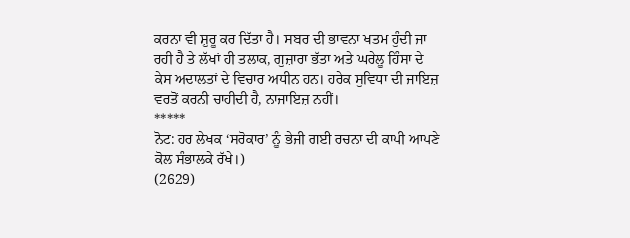ਕਰਨਾ ਵੀ ਸ਼ੁਰੂ ਕਰ ਦਿੱਤਾ ਹੈ। ਸਬਰ ਦੀ ਭਾਵਨਾ ਖਤਮ ਹੁੰਦੀ ਜਾ ਰਹੀ ਹੈ ਤੇ ਲੱਖਾਂ ਹੀ ਤਲਾਕ, ਗੁਜ਼ਾਰਾ ਭੱਤਾ ਅਤੇ ਘਰੇਲੂ ਹਿੰਸਾ ਦੇ ਕੇਸ ਅਦਾਲਤਾਂ ਦੇ ਵਿਚਾਰ ਅਧੀਨ ਹਨ। ਹਰੇਕ ਸੁਵਿਧਾ ਦੀ ਜਾਇਜ਼ ਵਰਤੋਂ ਕਰਨੀ ਚਾਹੀਦੀ ਹੈ, ਨਾਜਾਇਜ਼ ਨਹੀਂ।
*****
ਨੋਟ: ਹਰ ਲੇਖਕ ‘ਸਰੋਕਾਰ’ ਨੂੰ ਭੇਜੀ ਗਈ ਰਚਨਾ ਦੀ ਕਾਪੀ ਆਪਣੇ ਕੋਲ ਸੰਭਾਲਕੇ ਰੱਖੇ।)
(2629)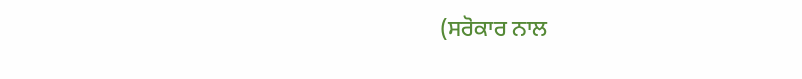(ਸਰੋਕਾਰ ਨਾਲ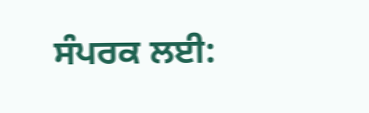ਸੰਪਰਕ ਲਈ: